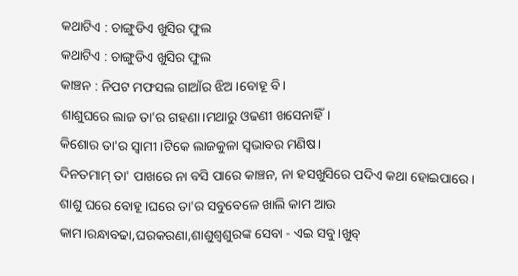କଥାଟିଏ : ଚାଙ୍ଗୁଡିଏ ଖୁସିର ଫୁଲ
କଥାଟିଏ : ଚାଙ୍ଗୁଡିଏ ଖୁସିର ଫୁଲ
କାଞ୍ଚନ : ନିପଟ ମଫସଲ ଗାଆଁର ଝିଅ।ବୋହୂ ବି।
ଶାଶୁଘରେ ଲାଜ ତା'ର ଗହଣା।ମଥାରୁ ଓଢଣୀ ଖସେନାହିଁ।
କିଶୋର ତା'ର ସ୍ବାମୀ।ଟିକେ ଲାଜକୁଳା ସ୍ବଭାବର ମଣିଷ।
ଦିନତମାମ୍ ତା' ପାଖରେ ନା ବସି ପାରେ କାଞ୍ଚନ, ନା ହସଖୁସିରେ ପଦିଏ କଥା ହୋଇପାରେ।
ଶାଶୁ ଘରେ ବୋହୂ।ଘରେ ତା'ର ସବୁବେଳେ ଖାଲି କାମ ଆଉ କାମ।ରନ୍ଧାବଢା,ଘରକରଣା,ଶାଶୁଶ୍ବଶୁରଙ୍କ ସେବା - ଏଇ ସବୁ।ଖୁବ୍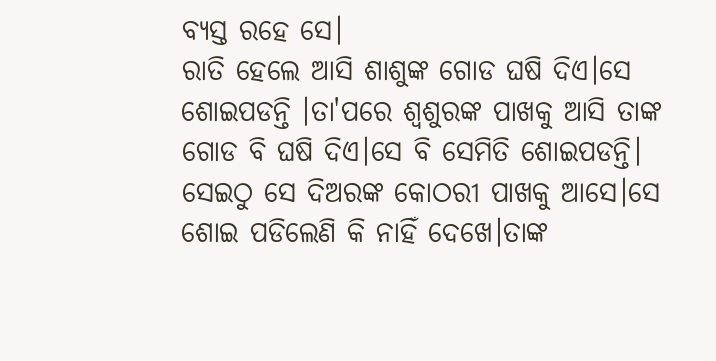ବ୍ୟସ୍ତ ରହେ ସେ।
ରାତି ହେଲେ ଆସି ଶାଶୁଙ୍କ ଗୋଡ ଘଷି ଦିଏ।ସେ ଶୋଇପଡନ୍ତି ।ତା'ପରେ ଶ୍ବଶୁରଙ୍କ ପାଖକୁ ଆସି ତାଙ୍କ ଗୋଡ ବି ଘଷି ଦିଏ।ସେ ବି ସେମିତି ଶୋଇପଡନ୍ତି।
ସେଇଠୁ ସେ ଦିଅରଙ୍କ କୋଠରୀ ପାଖକୁ ଆସେ।ସେ ଶୋଇ ପଡିଲେଣି କି ନାହିଁ ଦେଖେ।ତାଙ୍କ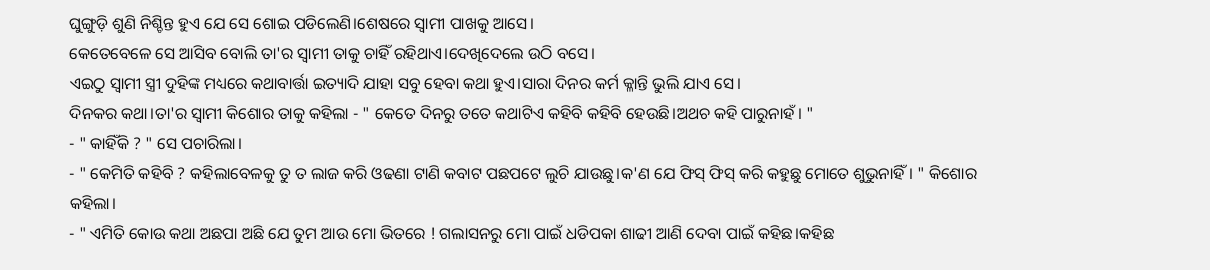ଘୁଙ୍ଗୁଡ଼ି ଶୁଣି ନିଶ୍ଚିନ୍ତ ହୁଏ ଯେ ସେ ଶୋଇ ପଡିଲେଣି।ଶେଷରେ ସ୍ବାମୀ ପାଖକୁ ଆସେ।
କେତେବେଳେ ସେ ଆସିବ ବୋଲି ତା'ର ସ୍ବାମୀ ତାକୁ ଚାହିଁ ରହିଥାଏ।ଦେଖିଦେଲେ ଉଠି ବସେ।
ଏଇଠୁ ସ୍ବାମୀ ସ୍ତ୍ରୀ ଦୁହିଙ୍କ ମଧ୍ୟରେ କଥାବାର୍ତ୍ତା ଇତ୍ୟାଦି ଯାହା ସବୁ ହେବା କଥା ହୁଏ।ସାରା ଦିନର କର୍ମ କ୍ଳାନ୍ତି ଭୁଲି ଯାଏ ସେ।
ଦିନକର କଥା।ତା'ର ସ୍ବାମୀ କିଶୋର ତାକୁ କହିଲା - " କେତେ ଦିନରୁ ତତେ କଥାଟିଏ କହିବି କହିବି ହେଉଛି।ଅଥଚ କହି ପାରୁନାହଁ। "
- " କାହିଁକି ? " ସେ ପଚାରିଲା।
- " କେମିତି କହିବି ? କହିଲାବେଳକୁ ତୁ ତ ଲାଜ କରି ଓଢଣା ଟାଣି କବାଟ ପଛପଟେ ଲୁଚି ଯାଉଛୁ।କ'ଣ ଯେ ଫିସ୍ ଫିସ୍ କରି କହୁଛୁ ମୋତେ ଶୁଭୁନାହିଁ। " କିଶୋର କହିଲା।
- " ଏମିତି କୋଉ କଥା ଅଛପା ଅଛି ଯେ ତୁମ ଆଉ ମୋ ଭିତରେ ! ଗଲାସନରୁ ମୋ ପାଇଁ ଧଡିପକା ଶାଢୀ ଆଣି ଦେବା ପାଇଁ କହିଛ।କହିଛ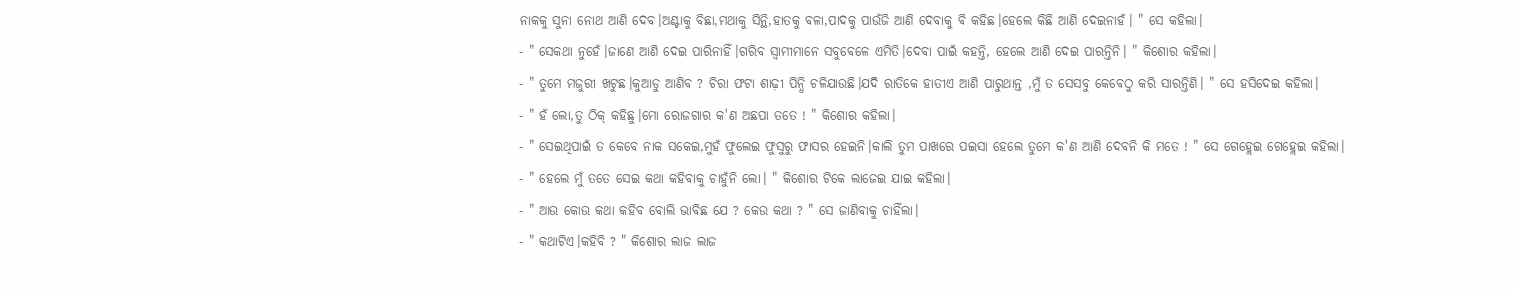ନାକକୁ ସୁନା ନୋଥ ଆଣି ଦେବ।ଅଣ୍ଟାକୁ ବିଛା,ମଥାକୁ ସିନ୍ଥି,ହାତକୁ ବଳା,ପାଦକୁ ପାଉଁଜି ଆଣି ଦେବାକୁ ବି କହିଛ।ହେଲେ କିଛି ଆଣି ଦେଇନାହଁ। " ସେ କହିଲା।
- " ସେକଥା ନୁହେଁ।ଜାଣେ ଆଣି ଦେଇ ପାରିନାହିଁ।ଗରିବ ସ୍ବାମୀମାନେ ସବୁବେଳେ ଏମିତି।ଦେବା ପାଇଁ କହନ୍ତି, ହେଲେ ଆଣି ଦେଇ ପାରନ୍ତିନି। " କିଶୋର କହିଲା।
- " ତୁମେ ମଜୁରୀ ଖଟୁଛ।କୁଆଡୁ ଆଣିବ ? ଚିରା ଫଟା ଶାଢ଼ୀ ପିନ୍ଧି ଚଳିଯାଉଛି।ଯଦି ରାତିକେ ହାତୀଏ ଆଣି ପାରୁଥାନ୍ତ ,ମୁଁ ତ ସେସବୁ କେବେଠୁ କରି ସାରନ୍ତିଣି। " ସେ ହସିଦେଇ କହିଲା।
- " ହଁ ଲୋ,ତୁ ଠିକ୍ କହିଛୁ।ମୋ ରୋଜଗାର କ'ଣ ଅଛପା ତତେ ! " କିଶୋର କହିଲା।
- " ସେଇଥିପାଇଁ ତ କେବେ ନାକ ସକେଇ,ମୁହଁ ଫୁଲେଇ ଫୁସୁରୁ ଫାସର ହେଇନି।କାଲି ତୁମ ପାଖରେ ପଇସା ହେଲେ ତୁମେ କ'ଣ ଆଣି ଦେବନି କି ମତେ ! " ସେ ଗେହ୍ଲେଇ ଗେହ୍ଲେଇ କହିଲା।
- " ହେଲେ ମୁଁ ତତେ ସେଇ କଥା କହିବାକୁ ଚାହୁଁନି ଲୋ। " କିଶୋର ଟିକେ ଲାଜେଇ ଯାଇ କହିଲା।
- " ଆଉ କୋଉ କଥା କହିବ ବୋଲି ଭାବିଛ ଯେ ? କେଉ କଥା ? " ସେ ଜାଣିବାକୁ ଚାହିଁଲା।
- " କଥାଟିଏ।କହିବି ? " କିଶୋର ଲାଜ ଲାଜ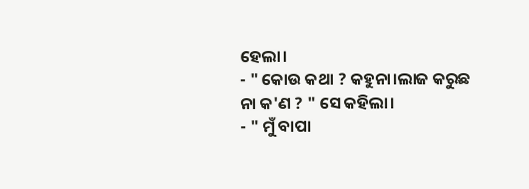ହେଲା।
- " କୋଉ କଥା ? କହୁନା।ଲାଜ କରୁଛ ନା କ'ଣ ? " ସେ କହିଲା।
- " ମୁଁ ବାପା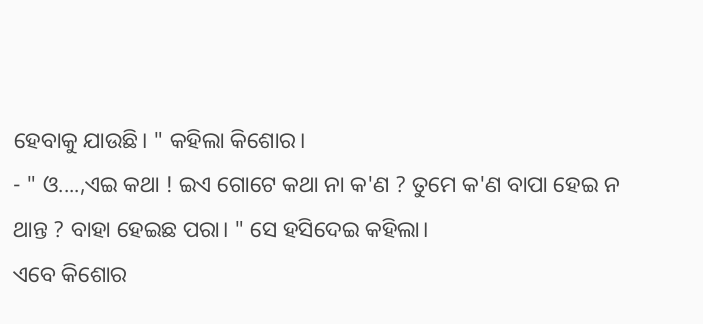ହେବାକୁ ଯାଉଛି। " କହିଲା କିଶୋର।
- " ଓ....,ଏଇ କଥା ! ଇଏ ଗୋଟେ କଥା ନା କ'ଣ ? ତୁମେ କ'ଣ ବାପା ହେଇ ନ ଥାନ୍ତ ? ବାହା ହେଇଛ ପରା। " ସେ ହସିଦେଇ କହିଲା।
ଏବେ କିଶୋର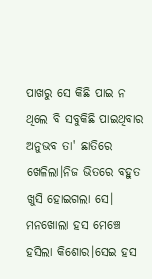ପାଖରୁ ସେ କିଛି ପାଇ ନ ଥିଲେ ବି ସବୁକିଛି ପାଇଥିବାର ଅନୁଭବ ତା' ଛାତିରେ ଖେଳିଲା।ନିଜ ଭିତରେ ବହୁତ ଖୁସି ହୋଇଗଲା ସେ।
ମନଖୋଲା ହସ ମେଞ୍ଚେ ହସିଲା କିଶୋର।ସେଇ ହସ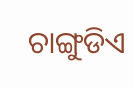ଚାଙ୍ଗୁଡିଏ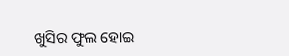ଖୁସିର ଫୁଲ ହୋଇ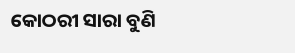କୋଠରୀ ସାରା ବୁଣି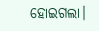ହୋଇଗଲା।